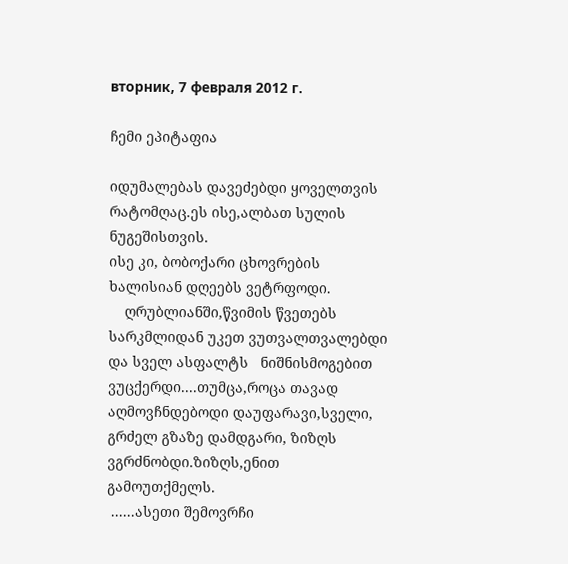вторник, 7 февраля 2012 г.

ჩემი ეპიტაფია

იდუმალებას დავეძებდი ყოველთვის რატომღაც.ეს ისე,ალბათ სულის ნუგეშისთვის.
ისე კი, ბობოქარი ცხოვრების ხალისიან დღეებს ვეტრფოდი.
    ღრუბლიანში,წვიმის წვეთებს სარკმლიდან უკეთ ვუთვალთვალებდი და სველ ასფალტს   ნიშნისმოგებით ვუცქერდი....თუმცა,როცა თავად აღმოვჩნდებოდი დაუფარავი,სველი, გრძელ გზაზე დამდგარი, ზიზღს ვგრძნობდი.ზიზღს,ენით გამოუთქმელს.
 ......ასეთი შემოვრჩი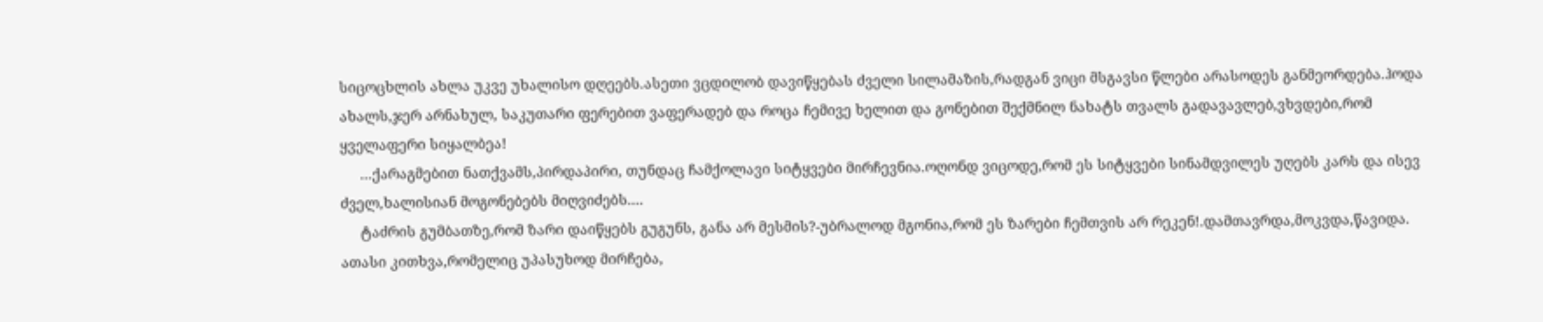სიცოცხლის ახლა უკვე უხალისო დღეებს.ასეთი ვცდილობ დავიწყებას ძველი სილამაზის,რადგან ვიცი მსგავსი წლები არასოდეს განმეორდება.ჰოდა ახალს,ჯერ არნახულ, საკუთარი ფერებით ვაფერადებ და როცა ჩემივე ხელით და გონებით შექმნილ ნახატს თვალს გადავავლებ,ვხვდები,რომ ყველაფერი სიყალბეა!
     ...ქარაგმებით ნათქვამს,პირდაპირი, თუნდაც ჩამქოლავი სიტყვები მირჩევნია.ოღონდ ვიცოდე,რომ ეს სიტყვები სინამდვილეს უღებს კარს და ისევ ძველ,ხალისიან მოგონებებს მიღვიძებს....
     ტაძრის გუმბათზე,რომ ზარი დაიწყებს გუგუნს, განა არ მესმის?-უბრალოდ მგონია,რომ ეს ზარები ჩემთვის არ რეკენ!.დამთავრდა,მოკვდა,წავიდა. ათასი კითხვა,რომელიც უპასუხოდ მირჩება,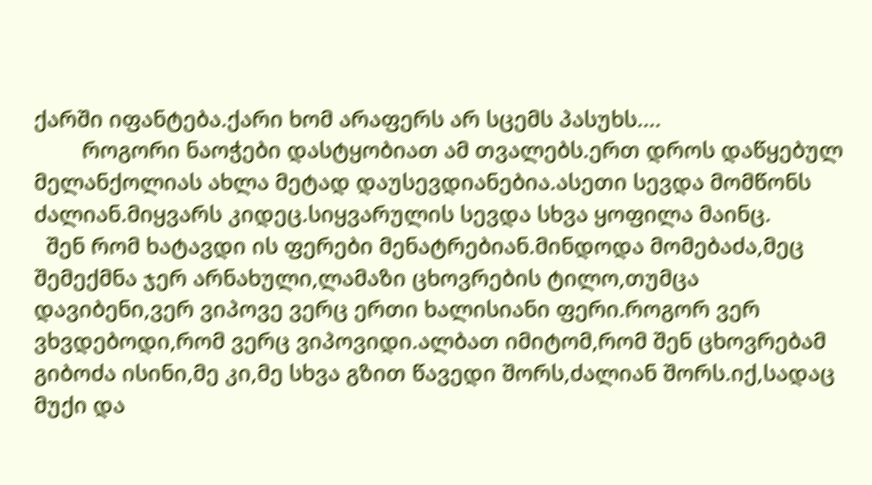ქარში იფანტება.ქარი ხომ არაფერს არ სცემს პასუხს....
        როგორი ნაოჭები დასტყობიათ ამ თვალებს.ერთ დროს დაწყებულ მელანქოლიას ახლა მეტად დაუსევდიანებია.ასეთი სევდა მომწონს ძალიან.მიყვარს კიდეც.სიყვარულის სევდა სხვა ყოფილა მაინც.
  შენ რომ ხატავდი ის ფერები მენატრებიან.მინდოდა მომებაძა,მეც შემექმნა ჯერ არნახული,ლამაზი ცხოვრების ტილო,თუმცა დავიბენი,ვერ ვიპოვე ვერც ერთი ხალისიანი ფერი.როგორ ვერ ვხვდებოდი,რომ ვერც ვიპოვიდი.ალბათ იმიტომ,რომ შენ ცხოვრებამ გიბოძა ისინი,მე კი,მე სხვა გზით წავედი შორს,ძალიან შორს.იქ,სადაც მუქი და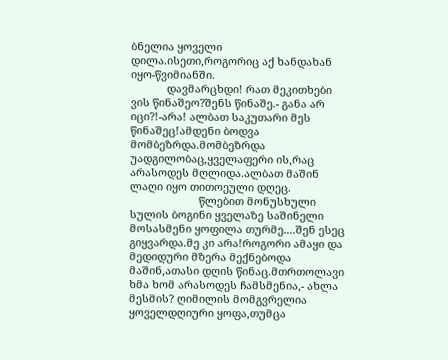ბნელია ყოველი დილა.ისეთი,როგორიც აქ ხანდახან იყო-წვიმიანში.
            დავმარცხდი! რათ მეკითხები ვის წინაშეო?შენს წინაშე.- განა არ იცი?!-არა! ალბათ საკუთარი მეს წინაშეც!ამდენი ბოდვა მომბეზრდა.მომბეზრდა უადგილობაც,ყველაფერი ის,რაც არასოდეს მღლიდა.ალბათ მაშინ ლაღი იყო თითოეული დღეც.
                       წლებით მონუსხული სულის ბოგინი ყველაზე საშინელი მოსასმენი ყოფილა თურმე....შენ ესეც გიყვარდა.მე კი არა!როგორი ამაყი და მედიდური მზერა მექნებოდა მაშინ,ათასი დღის წინაც.მთრთოლავი ხმა ხომ არასოდეს ჩამსმენია,- ახლა მესმის? ღიმილის მომგვრელია ყოველდღიური ყოფა,თუმცა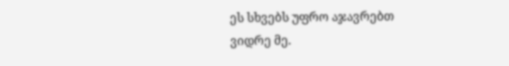ეს სხვებს უფრო აჯავრებთ
ვიდრე მე.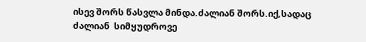ისევ შორს წასვლა მინდა.ძალიან შორს.იქ,სადაც ძალიან  სიმყუდროვე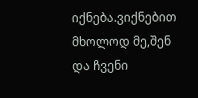იქნება.ვიქნებით მხოლოდ მე,შენ და ჩვენი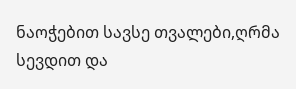ნაოჭებით სავსე თვალები,ღრმა სევდით და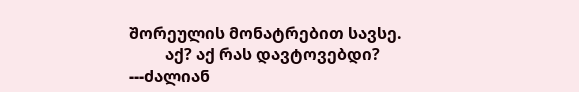შორეულის მონატრებით სავსე.
         აქ? აქ რას დავტოვებდი? ---ძალიან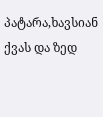პატარა,ხავსიან ქვას და ზედ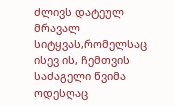ძლივს დატეულ მრავალ სიტყვას,რომელსაც ისევ ის, ჩემთვის საძაგელი წვიმა ოდესღაც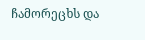ჩამორეცხს და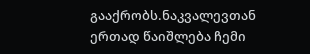გააქრობს.ნაკვალევთან ერთად წაიშლება ჩემი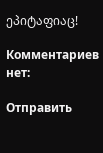ეპიტაფიაც!

Комментариев нет:

Отправить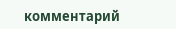комментарий